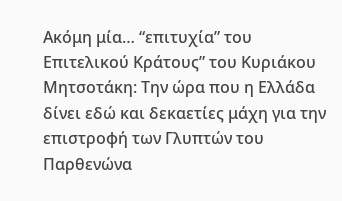Ακόμη μία… “επιτυχία” του Επιτελικού Κράτους” του Κυριάκου Μητσοτάκη: Την ώρα που η Ελλάδα δίνει εδώ και δεκαετίες μάχη για την επιστροφή των Γλυπτών του Παρθενώνα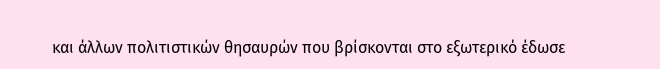και άλλων πολιτιστικών θησαυρών που βρίσκονται στο εξωτερικό έδωσε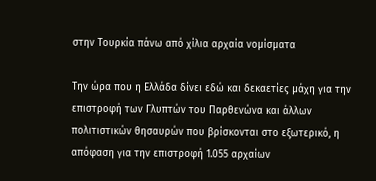στην Τουρκία πάνω από χίλια αρχαία νομίσματα

Την ώρα που η Ελλάδα δίνει εδώ και δεκαετίες μάχη για την επιστροφή των Γλυπτών του Παρθενώνα και άλλων πολιτιστικών θησαυρών που βρίσκονται στο εξωτερικό, η απόφαση για την επιστροφή 1.055 αρχαίων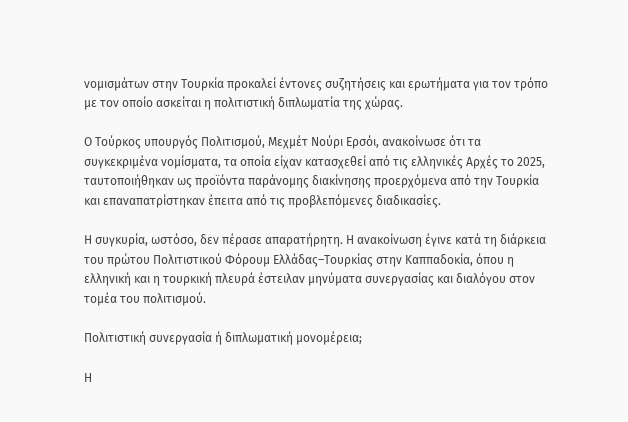νομισμάτων στην Τουρκία προκαλεί έντονες συζητήσεις και ερωτήματα για τον τρόπο με τον οποίο ασκείται η πολιτιστική διπλωματία της χώρας.

Ο Τούρκος υπουργός Πολιτισμού, Μεχμέτ Νούρι Ερσόι, ανακοίνωσε ότι τα συγκεκριμένα νομίσματα, τα οποία είχαν κατασχεθεί από τις ελληνικές Αρχές το 2025, ταυτοποιήθηκαν ως προϊόντα παράνομης διακίνησης προερχόμενα από την Τουρκία και επαναπατρίστηκαν έπειτα από τις προβλεπόμενες διαδικασίες.

Η συγκυρία, ωστόσο, δεν πέρασε απαρατήρητη. Η ανακοίνωση έγινε κατά τη διάρκεια του πρώτου Πολιτιστικού Φόρουμ Ελλάδας–Τουρκίας στην Καππαδοκία, όπου η ελληνική και η τουρκική πλευρά έστειλαν μηνύματα συνεργασίας και διαλόγου στον τομέα του πολιτισμού.

Πολιτιστική συνεργασία ή διπλωματική μονομέρεια;

Η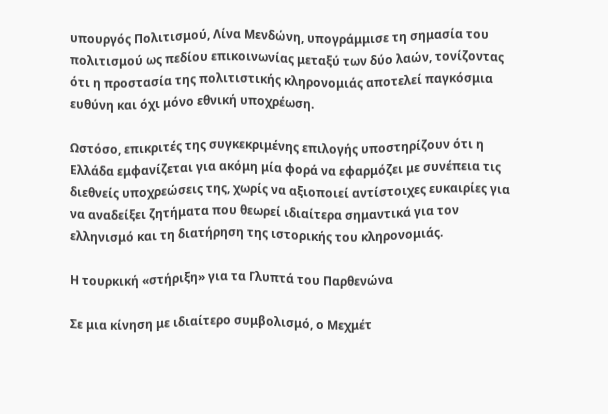υπουργός Πολιτισμού, Λίνα Μενδώνη, υπογράμμισε τη σημασία του πολιτισμού ως πεδίου επικοινωνίας μεταξύ των δύο λαών, τονίζοντας ότι η προστασία της πολιτιστικής κληρονομιάς αποτελεί παγκόσμια ευθύνη και όχι μόνο εθνική υποχρέωση.

Ωστόσο, επικριτές της συγκεκριμένης επιλογής υποστηρίζουν ότι η Ελλάδα εμφανίζεται για ακόμη μία φορά να εφαρμόζει με συνέπεια τις διεθνείς υποχρεώσεις της, χωρίς να αξιοποιεί αντίστοιχες ευκαιρίες για να αναδείξει ζητήματα που θεωρεί ιδιαίτερα σημαντικά για τον ελληνισμό και τη διατήρηση της ιστορικής του κληρονομιάς.

Η τουρκική «στήριξη» για τα Γλυπτά του Παρθενώνα

Σε μια κίνηση με ιδιαίτερο συμβολισμό, ο Μεχμέτ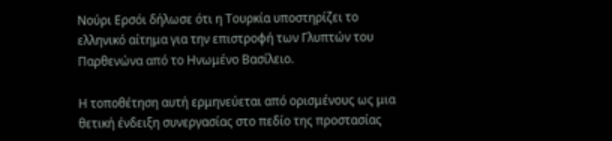Νούρι Ερσόι δήλωσε ότι η Τουρκία υποστηρίζει το ελληνικό αίτημα για την επιστροφή των Γλυπτών του Παρθενώνα από το Ηνωμένο Βασίλειο.

Η τοποθέτηση αυτή ερμηνεύεται από ορισμένους ως μια θετική ένδειξη συνεργασίας στο πεδίο της προστασίας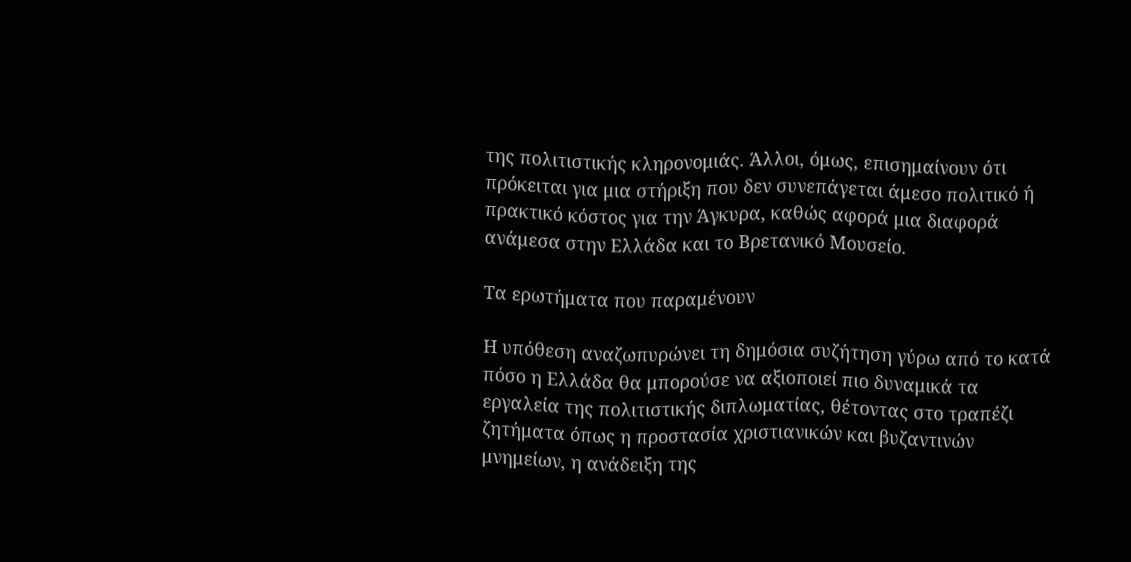της πολιτιστικής κληρονομιάς. Άλλοι, όμως, επισημαίνουν ότι πρόκειται για μια στήριξη που δεν συνεπάγεται άμεσο πολιτικό ή πρακτικό κόστος για την Άγκυρα, καθώς αφορά μια διαφορά ανάμεσα στην Ελλάδα και το Βρετανικό Μουσείο.

Τα ερωτήματα που παραμένουν

Η υπόθεση αναζωπυρώνει τη δημόσια συζήτηση γύρω από το κατά πόσο η Ελλάδα θα μπορούσε να αξιοποιεί πιο δυναμικά τα εργαλεία της πολιτιστικής διπλωματίας, θέτοντας στο τραπέζι ζητήματα όπως η προστασία χριστιανικών και βυζαντινών μνημείων, η ανάδειξη της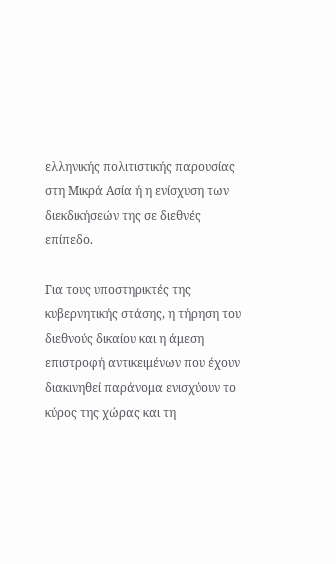ελληνικής πολιτιστικής παρουσίας στη Μικρά Ασία ή η ενίσχυση των διεκδικήσεών της σε διεθνές επίπεδο.

Για τους υποστηρικτές της κυβερνητικής στάσης, η τήρηση του διεθνούς δικαίου και η άμεση επιστροφή αντικειμένων που έχουν διακινηθεί παράνομα ενισχύουν το κύρος της χώρας και τη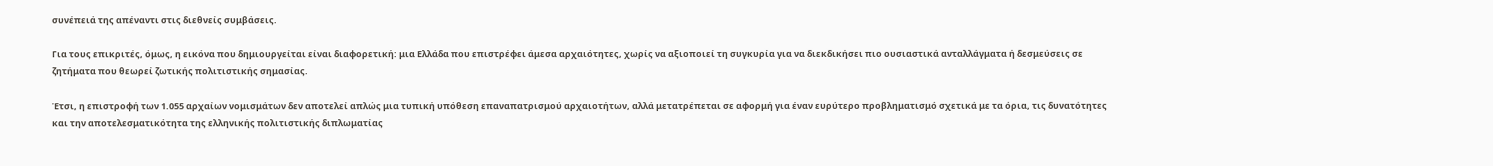συνέπειά της απέναντι στις διεθνείς συμβάσεις.

Για τους επικριτές, όμως, η εικόνα που δημιουργείται είναι διαφορετική: μια Ελλάδα που επιστρέφει άμεσα αρχαιότητες, χωρίς να αξιοποιεί τη συγκυρία για να διεκδικήσει πιο ουσιαστικά ανταλλάγματα ή δεσμεύσεις σε ζητήματα που θεωρεί ζωτικής πολιτιστικής σημασίας.

Έτσι, η επιστροφή των 1.055 αρχαίων νομισμάτων δεν αποτελεί απλώς μια τυπική υπόθεση επαναπατρισμού αρχαιοτήτων, αλλά μετατρέπεται σε αφορμή για έναν ευρύτερο προβληματισμό σχετικά με τα όρια, τις δυνατότητες και την αποτελεσματικότητα της ελληνικής πολιτιστικής διπλωματίας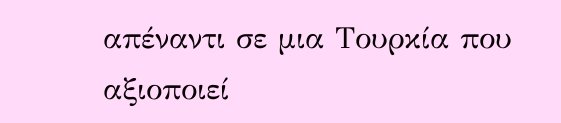απέναντι σε μια Τουρκία που αξιοποιεί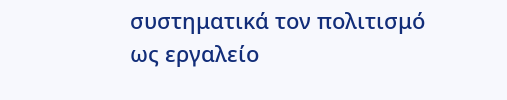συστηματικά τον πολιτισμό ως εργαλείο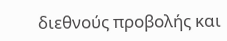διεθνούς προβολής και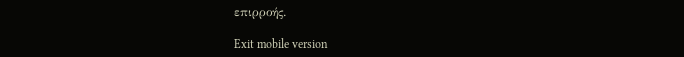επιρροής.

Exit mobile version